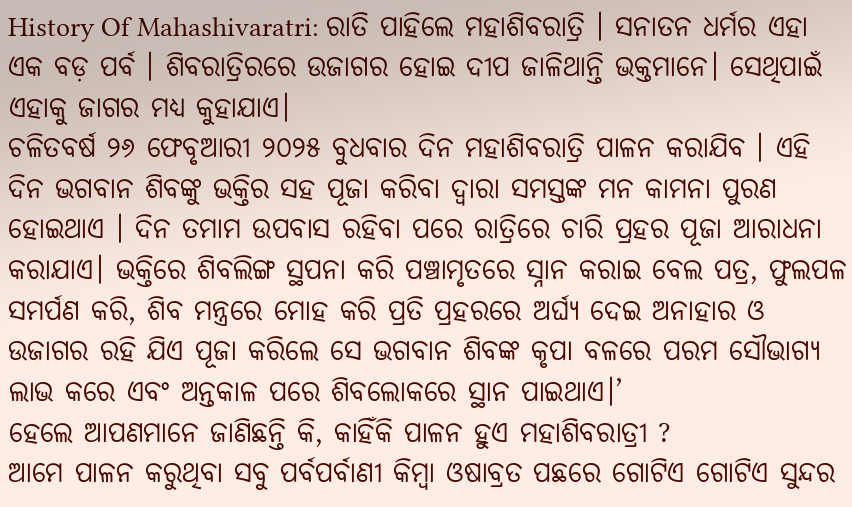History Of Mahashivaratri: ରାତି ପାହିଲେ ମହାଶିବରାତ୍ରି । ସନାତନ ଧର୍ମର ଏହା ଏକ ବଡ଼ ପର୍ବ । ଶିବରାତ୍ରିରରେ ଉଜାଗର ହୋଇ ଦୀପ ଜାଳିଥାନ୍ତି ଭକ୍ତମାନେ। ସେଥିପାଇଁ ଏହାକୁ ଜାଗର ମଧ୍ୟ କୁହାଯାଏ।
ଚଳିତବର୍ଷ ୨୬ ଫେବୃଆରୀ ୨୦୨୫ ବୁଧବାର ଦିନ ମହାଶିବରାତ୍ରି ପାଳନ କରାଯିବ । ଏହି ଦିନ ଭଗବାନ ଶିବଙ୍କୁ ଭକ୍ତିର ସହ ପୂଜା କରିବା ଦ୍ୱାରା ସମସ୍ତଙ୍କ ମନ କାମନା ପୁରଣ ହୋଇଥାଏ । ଦିନ ତମାମ ଉପବାସ ରହିବା ପରେ ରାତ୍ରିରେ ଚାରି ପ୍ରହର ପୂଜା ଆରାଧନା କରାଯାଏ। ଭକ୍ତିରେ ଶିବଲିଙ୍ଗ ସ୍ଥପନା କରି ପଞ୍ଚାମୃତରେ ସ୍ନାନ କରାଇ ବେଲ ପତ୍ର, ଫୁଲପଳ ସମର୍ପଣ କରି, ଶିବ ମନ୍ତ୍ରରେ ମୋହ କରି ପ୍ରତି ପ୍ରହରରେ ଅର୍ଘ୍ୟ ଦେଇ ଅନାହାର ଓ ଉଜାଗର ରହି ଯିଏ ପୂଜା କରିଲେ ସେ ଭଗବାନ ଶିବଙ୍କ କୃପା ବଳରେ ପରମ ସୌଭାଗ୍ୟ ଲାଭ କରେ ଏବଂ ଅନ୍ତକାଳ ପରେ ଶିବଲୋକରେ ସ୍ଥାନ ପାଇଥାଏ।’
ହେଲେ ଆପଣମାନେ ଜାଣିଛନ୍ତି କି, କାହିଁକି ପାଳନ ହୁଏ ମହାଶିବରାତ୍ରୀ ?
ଆମେ ପାଳନ କରୁଥିବା ସବୁ ପର୍ବପର୍ବାଣୀ କିମ୍ବା ଓଷାବ୍ରତ ପଛରେ ଗୋଟିଏ ଗୋଟିଏ ସୁନ୍ଦର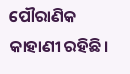ପୌରାଣିକ କାହାଣୀ ରହିଛି।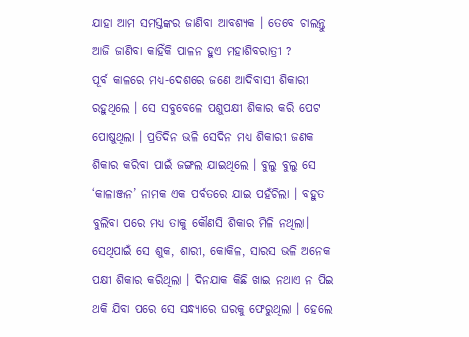ଯାହା ଆମ ସମସ୍ତଙ୍କର ଜାଣିବା ଆବଶ୍ୟକ । ତେବେ ଚାଲନ୍ତୁ ଆଜି ଜାଣିବା କାହିଁକି ପାଳନ ହୁଏ ମହାଶିବରାତ୍ରୀ ?
ପୂର୍ବ କାଳରେ ମଧ୍ୟ-ଦେଶରେ ଜଣେ ଆଦିବାସୀ ଶିକାରୀ ରହୁଥିଲେ । ସେ ସବୁବେଳେ ପଶୁପକ୍ଷୀ ଶିକାର କରି ପେଟ ପୋଷୁଥିଲା । ପ୍ରତିଦିନ ଭଳି ସେଦିନ ମଧ୍ୟ ଶିକାରୀ ଜଣକ ଶିକାର କରିବା ପାଇଁ ଜଙ୍ଗଲ ଯାଇଥିଲେ । ବୁଲୁ ବୁଲୁ ସେ ‘କାଳାଞ୍ଜନ’ ନାମକ ଏକ ପର୍ବତରେ ଯାଇ ପହଁଚିଲା । ବହୁତ ବୁଲିବା ପରେ ମଧ୍ୟ ତାକୁ କୌଣସି ଶିକାର ମିଳି ନଥିଲା। ସେଥିପାଇଁ ସେ ଶୁକ, ଶାରୀ, କୋକିଳ, ସାରସ ଭଳି ଅନେକ ପକ୍ଷୀ ଶିକାର କରିଥିଲା । ଦିନଯାକ କିଛି ଖାଇ ନଥାଏ ନ ପିଇ ଥକି ଯିବା ପରେ ସେ ସନ୍ଧ୍ୟାରେ ଘରକୁ ଫେରୁଥିଲା । ହେଲେ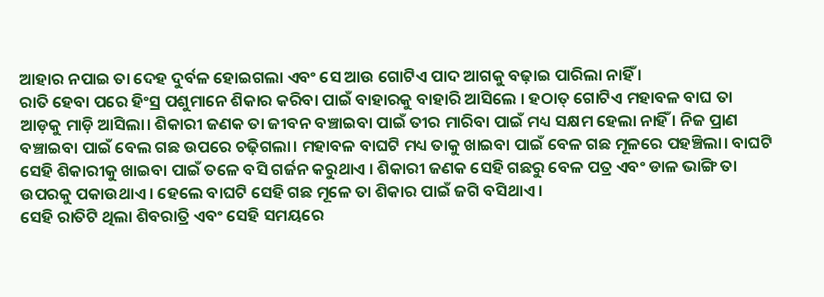ଆହାର ନପାଇ ତା ଦେହ ଦୁର୍ବଳ ହୋଇଗଲା ଏବଂ ସେ ଆଉ ଗୋଟିଏ ପାଦ ଆଗକୁ ବଢ଼ାଇ ପାରିଲା ନାହିଁ ।
ରାତି ହେବା ପରେ ହିଂସ୍ର ପଶୁମାନେ ଶିକାର କରିବା ପାଇଁ ବାହାରକୁ ବାହାରି ଆସିଲେ । ହଠାତ୍ ଗୋଟିଏ ମହାବଳ ବାଘ ତା ଆଡ଼କୁ ମାଡ଼ି ଆସିଲା। ଶିକାରୀ ଜଣକ ତା ଜୀବନ ବଞ୍ଚାଇବା ପାଇଁ ତୀର ମାରିବା ପାଇଁ ମଧ୍ୟ ସକ୍ଷମ ହେଲା ନାହିଁ । ନିଜ ପ୍ରାଣ ବଞ୍ଚାଇବା ପାଇଁ ବେଲ ଗଛ ଉପରେ ଚଢ଼ିଗଲା। ମହାବଳ ବାଘଟି ମଧ୍ୟ ତାକୁ ଖାଇବା ପାଇଁ ବେଳ ଗଛ ମୂଳରେ ପହଞ୍ଚିଲା। ବାଘଟି ସେହି ଶିକାରୀକୁ ଖାଇବା ପାଇଁ ତଳେ ବସି ଗର୍ଜନ କରୁଥାଏ । ଶିକାରୀ ଜଣକ ସେହି ଗଛରୁ ବେଳ ପତ୍ର ଏବଂ ଡାଳ ଭାଙ୍ଗି ତା ଉପରକୁ ପକାଉଥାଏ । ହେଲେ ବାଘଟି ସେହି ଗଛ ମୂଳେ ତା ଶିକାର ପାଇଁ ଜଗି ବସିଥାଏ ।
ସେହି ରାତିଟି ଥିଲା ଶିବରାତ୍ରି ଏବଂ ସେହି ସମୟରେ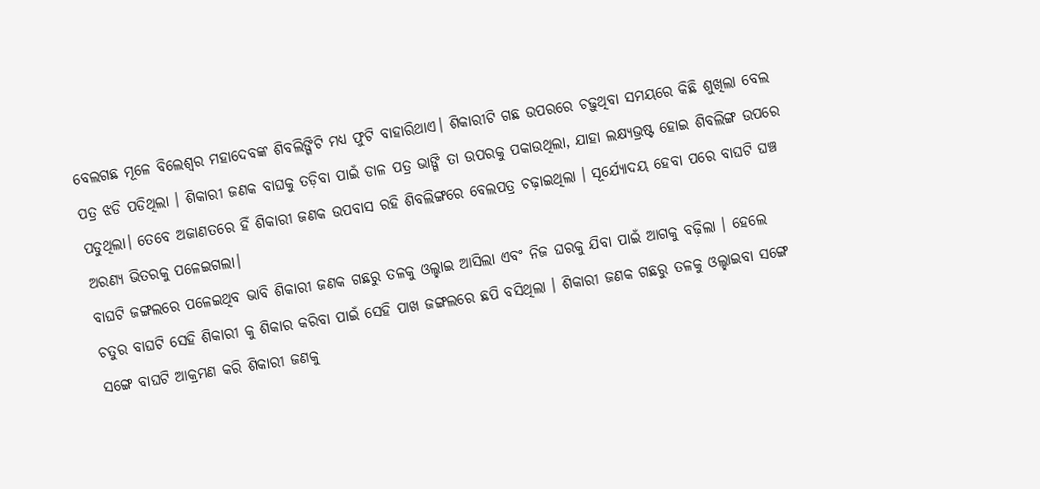ବେଲଗଛ ମୂଳେ ବିଲେଶ୍ୱର ମହାଦେବଙ୍କ ଶିବଲିଙ୍ଗିଟି ମଧ୍ୟ ଫୁଟି ବାହାରିଥାଏ। ଶିକାରୀଟି ଗଛ ଉପରରେ ଚଢ଼ୁଥିବା ସମୟରେ କିଛି ଶୁଖିଲା ବେଲ ପତ୍ର ଝଡି ପଡିଥିଲା । ଶିକାରୀ ଜଣକ ବାଘକୁ ତଡ଼ିବା ପାଇଁ ଡାଳ ପତ୍ର ଭାଙ୍ଗି ତା ଉପରକୁ ପକାଉଥିଲା, ଯାହା ଲକ୍ଷ୍ୟଭ୍ରଷ୍ଟ ହୋଇ ଶିବଲିଙ୍ଗ ଉପରେ ପଡୁଥିଲା। ତେବେ ଅଜାଣତରେ ହିଁ ଶିକାରୀ ଜଣକ ଉପବାସ ରହି ଶିବଲିଙ୍ଗରେ ବେଲପତ୍ର ଚଢ଼ାଇଥିଲା । ସୂର୍ଯ୍ୟୋଦୟ ହେବା ପରେ ବାଘଟି ଘଞ୍ଚ ଅରଣ୍ୟ ଭିତରକୁ ପଳେଇଗଲା।
ବାଘଟି ଜଙ୍ଗଲରେ ପଳେଇଥିବ ଭାବି ଶିକାରୀ ଜଣକ ଗଛରୁ ତଳକୁ ଓଲ୍ହାଇ ଆସିଲା ଏବଂ ନିଜ ଘରକୁ ଯିବା ପାଇଁ ଆଗକୁ ବଢ଼ିଲା । ହେଲେ ଚତୁର ବାଘଟି ସେହି ଶିକାରୀ କୁ ଶିକାର କରିବା ପାଇଁ ସେହି ପାଖ ଜଙ୍ଗଲରେ ଛପି ବସିଥିଲା । ଶିକାରୀ ଜଣକ ଗଛରୁ ତଳକୁ ଓଲ୍ହାଇବା ସଙ୍ଗେ ସଙ୍ଗେ ବାଘଟି ଆକ୍ରମଣ କରି ଶିକାରୀ ଜଣକୁ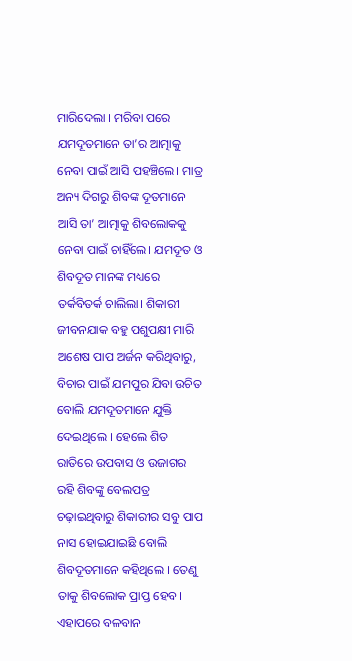ମାରିଦେଲା । ମରିବା ପରେ ଯମଦୂତମାନେ ତା’ର ଆତ୍ମାକୁ ନେବା ପାଇଁ ଆସି ପହଞ୍ଚିଲେ। ମାତ୍ର ଅନ୍ୟ ଦିଗରୁ ଶିବଙ୍କ ଦୂତମାନେ ଆସି ତା’ ଆତ୍ମାକୁ ଶିବଲୋକକୁ ନେବା ପାଇଁ ଚାହିଁଲେ। ଯମଦୂତ ଓ ଶିବଦୂତ ମାନଙ୍କ ମଧ୍ୟରେ ତର୍କବିତର୍କ ଚାଲିଲା। ଶିକାରୀ ଜୀବନଯାକ ବହୁ ପଶୁପକ୍ଷୀ ମାରି ଅଶେଷ ପାପ ଅର୍ଜନ କରିଥିବାରୁ, ବିଚାର ପାଇଁ ଯମପୁର ଯିବା ଉଚିତ ବୋଲି ଯମଦୂତମାନେ ଯୁକ୍ତି ଦେଇଥିଲେ । ହେଲେ ଶିତ ରାତିରେ ଉପବାସ ଓ ଉଜାଗର ରହି ଶିବଙ୍କୁ ବେଲପତ୍ର ଚଢ଼ାଇଥିବାରୁ ଶିକାରୀର ସବୁ ପାପ ନାସ ହୋଇଯାଇଛି ବୋଲି ଶିବଦୂତମାନେ କହିଥିଲେ । ତେଣୁ ତାକୁ ଶିବଲୋକ ପ୍ରାପ୍ତ ହେବ।
ଏହାପରେ ବଳବାନ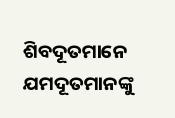ଶିବଦୂତମାନେ ଯମଦୂତମାନଙ୍କୁ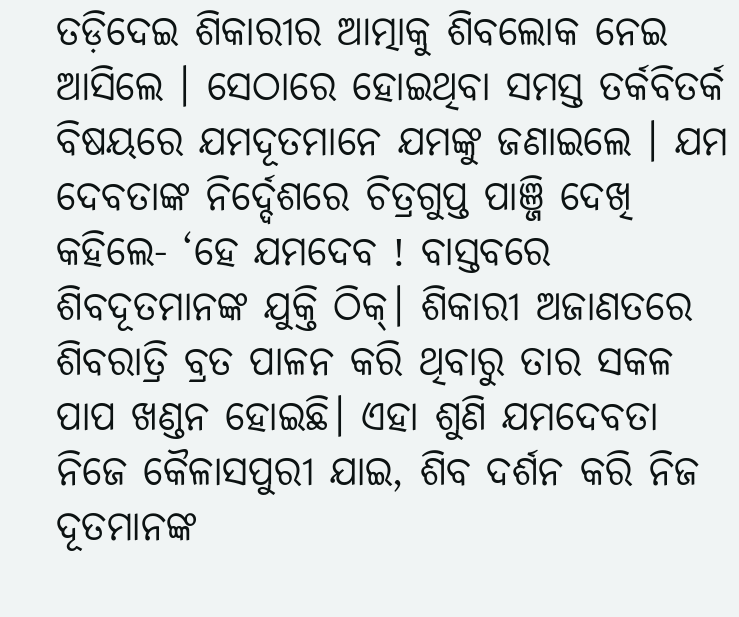ତଡ଼ିଦେଇ ଶିକାରୀର ଆତ୍ମାକୁ ଶିବଲୋକ ନେଇ ଆସିଲେ । ସେଠାରେ ହୋଇଥିବା ସମସ୍ତ ତର୍କବିତର୍କ ବିଷୟରେ ଯମଦୂତମାନେ ଯମଙ୍କୁ ଜଣାଇଲେ । ଯମ ଦେବତାଙ୍କ ନିର୍ଦ୍ଦେଶରେ ଚିତ୍ରଗୁପ୍ତ ପାଞ୍ଜି ଦେଖି କହିଲେ- ‘ହେ ଯମଦେବ ! ବାସ୍ତବରେ ଶିବଦୂତମାନଙ୍କ ଯୁକ୍ତି ଠିକ୍। ଶିକାରୀ ଅଜାଣତରେ ଶିବରାତ୍ରି ବ୍ରତ ପାଳନ କରି ଥିବାରୁ ତାର ସକଳ ପାପ ଖଣ୍ଡନ ହୋଇଛି। ଏହା ଶୁଣି ଯମଦେବତା ନିଜେ କୈଳାସପୁରୀ ଯାଇ, ଶିବ ଦର୍ଶନ କରି ନିଜ ଦୂତମାନଙ୍କ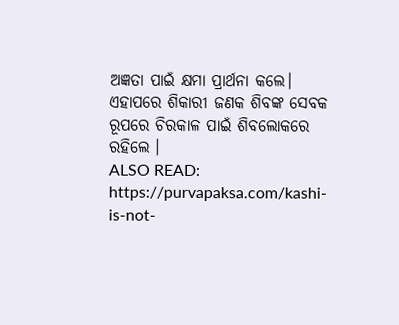ଅଜ୍ଞତା ପାଇଁ କ୍ଷମା ପ୍ରାର୍ଥନା କଲେ। ଏହାପରେ ଶିକାରୀ ଜଣକ ଶିବଙ୍କ ସେବକ ରୂପରେ ଚିରକାଳ ପାଇଁ ଶିବଲୋକରେ ରହିଲେ ।
ALSO READ: https://purvapaksa.com/kashi-is-not-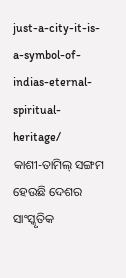just-a-city-it-is-a-symbol-of-indias-eternal-spiritual-heritage/
କାଶୀ-ତାମିଲ୍ ସଙ୍ଗମ ହେଉଛି ଦେଶର ସାଂସ୍କୃତିକ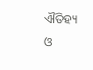ଐତିହ୍ୟ ଓ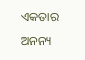ଏକତାର ଅନନ୍ୟ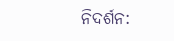ନିଦର୍ଶନ: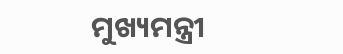ମୁଖ୍ୟମନ୍ତ୍ରୀ